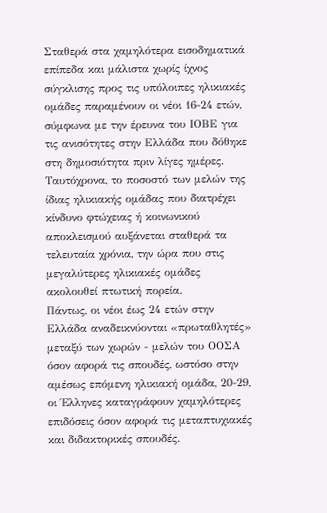Σταθερά στα χαμηλότερα εισοδηματικά επίπεδα και μάλιστα χωρίς ίχνος σύγκλισης προς τις υπόλοιπες ηλικιακές ομάδες παραμένουν οι νέοι 16-24 ετών, σύμφωνα με την έρευνα του ΙΟΒΕ για τις ανισότητες στην Ελλάδα που δόθηκε στη δημοσιότητα πριν λίγες ημέρες.
Ταυτόχρονα, το ποσοστό των μελών της ίδιας ηλικιακής ομάδας που διατρέχει κίνδυνο φτώχειας ή κοινωνικού αποκλεισμού αυξάνεται σταθερά τα τελευταία χρόνια, την ώρα που στις μεγαλύτερες ηλικιακές ομάδες ακολουθεί πτωτική πορεία.
Πάντως, οι νέοι έως 24 ετών στην Ελλάδα αναδεικνύονται «πρωταθλητές» μεταξύ των χωρών - μελών του ΟΟΣΑ όσον αφορά τις σπουδές, ωστόσο στην αμέσως επόμενη ηλικιακή ομάδα, 20-29, οι Έλληνες καταγράφουν χαμηλότερες επιδόσεις όσον αφορά τις μεταπτυχιακές και διδακτορικές σπουδές.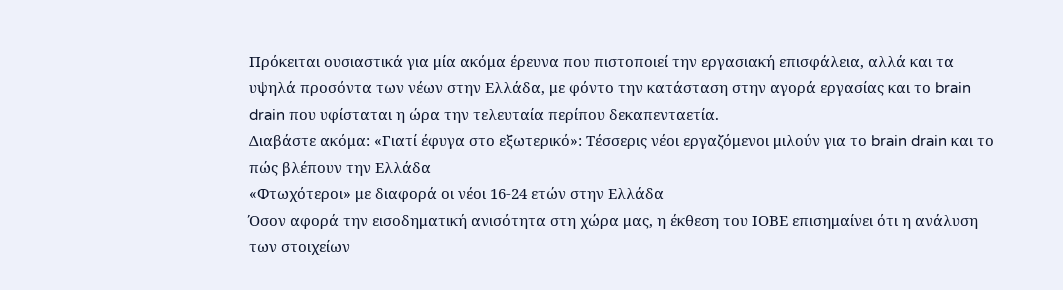Πρόκειται ουσιαστικά για μία ακόμα έρευνα που πιστοποιεί την εργασιακή επισφάλεια, αλλά και τα υψηλά προσόντα των νέων στην Ελλάδα, με φόντο την κατάσταση στην αγορά εργασίας και το brain drain που υφίσταται η ώρα την τελευταία περίπου δεκαπενταετία.
Διαβάστε ακόμα: «Γιατί έφυγα στο εξωτερικό»: Τέσσερις νέοι εργαζόμενοι μιλούν για το brain drain και το πώς βλέπουν την Ελλάδα
«Φτωχότεροι» με διαφορά οι νέοι 16-24 ετών στην Ελλάδα
Όσον αφορά την εισοδηματική ανισότητα στη χώρα μας, η έκθεση του ΙΟΒΕ επισημαίνει ότι η ανάλυση των στοιχείων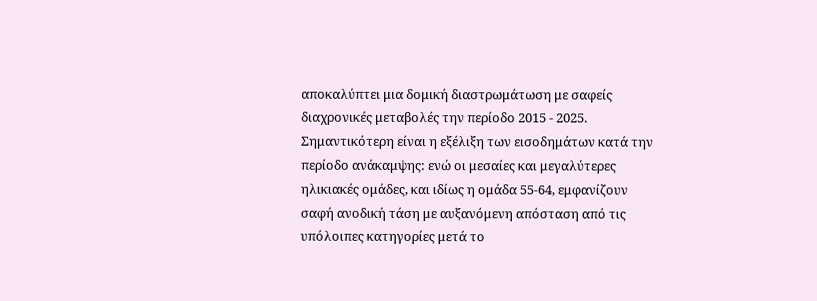αποκαλύπτει μια δομική διαστρωμάτωση με σαφείς διαχρονικές μεταβολές την περίοδο 2015 - 2025.
Σημαντικότερη είναι η εξέλιξη των εισοδημάτων κατά την περίοδο ανάκαμψης: ενώ οι μεσαίες και μεγαλύτερες ηλικιακές ομάδες, και ιδίως η ομάδα 55-64, εμφανίζουν σαφή ανοδική τάση με αυξανόμενη απόσταση από τις υπόλοιπες κατηγορίες μετά το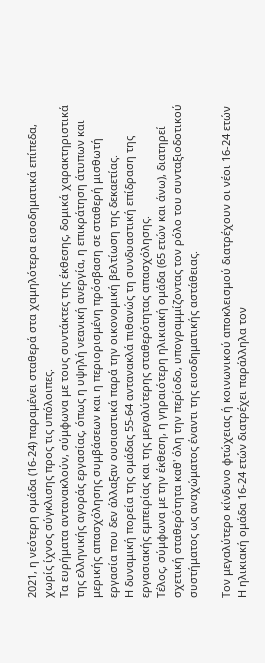2021, η νεότερη ομάδα (16-24) παραμένει σταθερά στα χαμηλότερα εισοδηματικά επίπεδα, χωρίς ίχνος σύγκλισης προς τις υπόλοιπες.
Τα ευρήματα αντανακλούν, σύμφωνα με τους συντάκτες της έκθεσης, δομικά χαρακτηριστικά της ελληνικής αγοράς εργασίας, όπως η υψηλή νεανική ανεργία, η επικράτηση άτυπων και μερικής απασχόλησης συμβάσεων και η περιορισμένη πρόσβαση σε σταθερή μισθωτή εργασία που δεν άλλαξαν ουσιαστικά παρά την οικονομική βελτίωση της δεκαετίας.
Η δυναμική πορεία της ομάδας 55-64 αντανακλά πιθανώς τη συνδυαστική επίδραση της εργασιακής εμπειρίας και της μεγαλύτερης σταθερότητας απασχόλησης.
Τέλος, σύμφωνα με την έκθεση, η γηραιότερη ηλικιακή ομάδα (65 ετών και άνω), διατηρεί σχετική σταθερότητα καθ' όλη την περίοδο, υπογραμμίζοντας τον ρόλο του συνταξιοδοτικού συστήματος ως αναχώματος έναντι της εισοδηματικής αστάθειας.

Τον μεγαλύτερο κίνδυνο φτώχειας ή κοινωνικού αποκλεισμού διατρέχουν οι νέοι 16-24 ετών
Η ηλικιακή ομάδα 16-24 ετών διατρέχει παράλληλα τον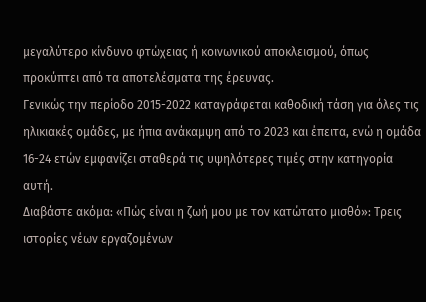μεγαλύτερο κίνδυνο φτώχειας ή κοινωνικού αποκλεισμού, όπως προκύπτει από τα αποτελέσματα της έρευνας.
Γενικώς την περίοδο 2015-2022 καταγράφεται καθοδική τάση για όλες τις ηλικιακές ομάδες, με ήπια ανάκαμψη από το 2023 και έπειτα, ενώ η ομάδα 16-24 ετών εμφανίζει σταθερά τις υψηλότερες τιμές στην κατηγορία αυτή.
Διαβάστε ακόμα: «Πώς είναι η ζωή μου με τον κατώτατο μισθό»: Τρεις ιστορίες νέων εργαζομένων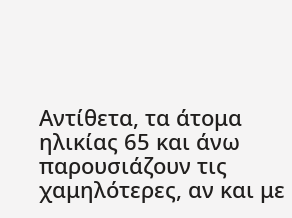Αντίθετα, τα άτομα ηλικίας 65 και άνω παρουσιάζουν τις χαμηλότερες, αν και με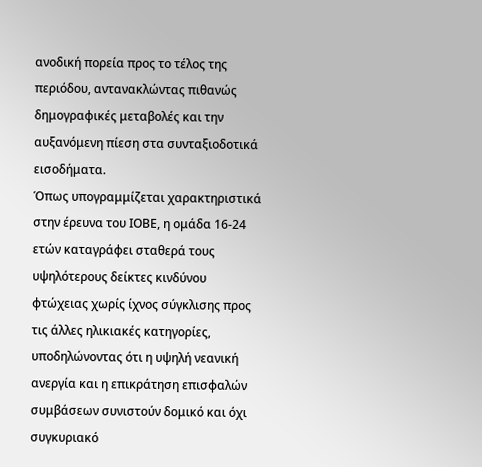ανοδική πορεία προς το τέλος της περιόδου, αντανακλώντας πιθανώς δημογραφικές μεταβολές και την αυξανόμενη πίεση στα συνταξιοδοτικά εισοδήματα.
Όπως υπογραμμίζεται χαρακτηριστικά στην έρευνα του ΙΟΒΕ, η ομάδα 16-24 ετών καταγράφει σταθερά τους υψηλότερους δείκτες κινδύνου φτώχειας χωρίς ίχνος σύγκλισης προς τις άλλες ηλικιακές κατηγορίες, υποδηλώνοντας ότι η υψηλή νεανική ανεργία και η επικράτηση επισφαλών συμβάσεων συνιστούν δομικό και όχι συγκυριακό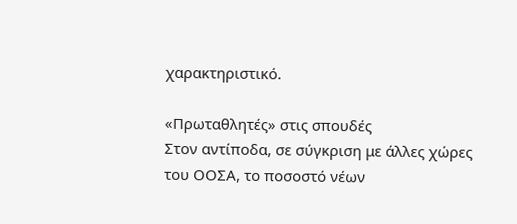χαρακτηριστικό.

«Πρωταθλητές» στις σπουδές
Στον αντίποδα, σε σύγκριση με άλλες χώρες του ΟΟΣΑ, το ποσοστό νέων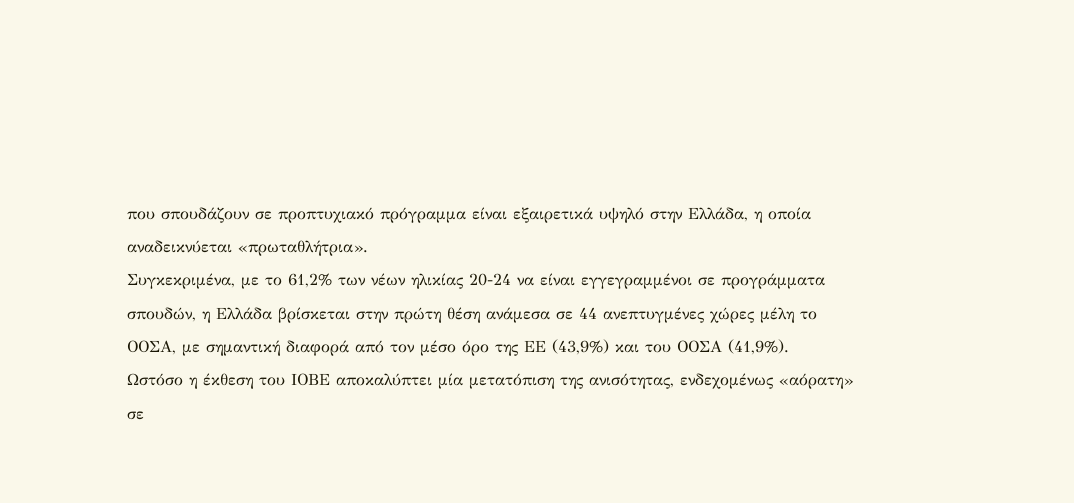που σπουδάζουν σε προπτυχιακό πρόγραμμα είναι εξαιρετικά υψηλό στην Ελλάδα, η οποία αναδεικνύεται «πρωταθλήτρια».
Συγκεκριμένα, με το 61,2% των νέων ηλικίας 20-24 να είναι εγγεγραμμένοι σε προγράμματα σπουδών, η Ελλάδα βρίσκεται στην πρώτη θέση ανάμεσα σε 44 ανεπτυγμένες χώρες μέλη το ΟΟΣΑ, με σημαντική διαφορά από τον μέσο όρο της ΕΕ (43,9%) και του ΟΟΣΑ (41,9%).
Ωστόσο η έκθεση του ΙΟΒΕ αποκαλύπτει μία μετατόπιση της ανισότητας, ενδεχομένως «αόρατη» σε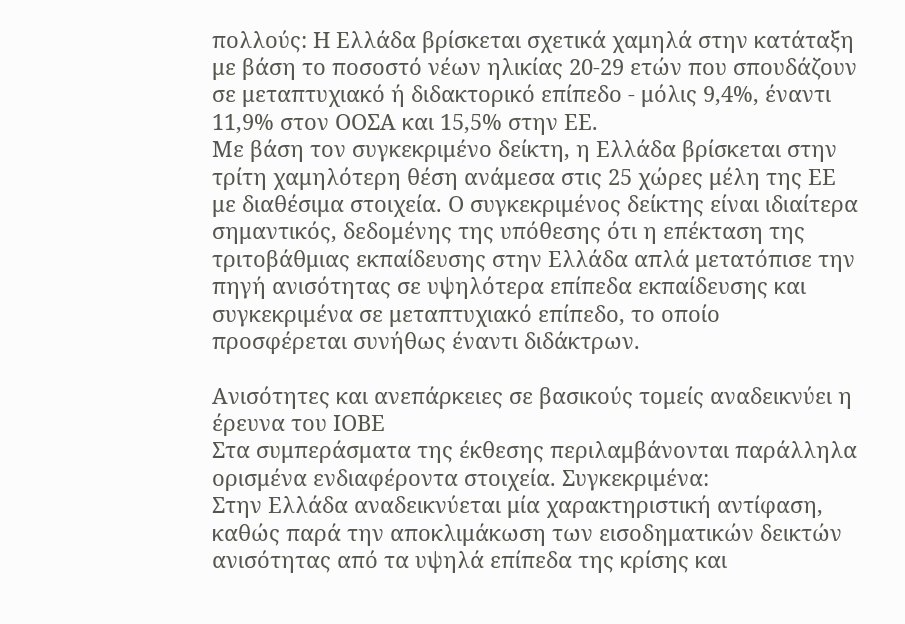πολλούς: Η Ελλάδα βρίσκεται σχετικά χαμηλά στην κατάταξη με βάση το ποσοστό νέων ηλικίας 20-29 ετών που σπουδάζουν σε μεταπτυχιακό ή διδακτορικό επίπεδο - μόλις 9,4%, έναντι 11,9% στον ΟΟΣΑ και 15,5% στην ΕΕ.
Με βάση τον συγκεκριμένο δείκτη, η Ελλάδα βρίσκεται στην τρίτη χαμηλότερη θέση ανάμεσα στις 25 χώρες μέλη της ΕΕ με διαθέσιμα στοιχεία. Ο συγκεκριμένος δείκτης είναι ιδιαίτερα σημαντικός, δεδομένης της υπόθεσης ότι η επέκταση της τριτοβάθμιας εκπαίδευσης στην Ελλάδα απλά μετατόπισε την πηγή ανισότητας σε υψηλότερα επίπεδα εκπαίδευσης και συγκεκριμένα σε μεταπτυχιακό επίπεδο, το οποίο προσφέρεται συνήθως έναντι διδάκτρων.

Ανισότητες και ανεπάρκειες σε βασικούς τομείς αναδεικνύει η έρευνα του ΙΟΒΕ
Στα συμπεράσματα της έκθεσης περιλαμβάνονται παράλληλα ορισμένα ενδιαφέροντα στοιχεία. Συγκεκριμένα:
Στην Ελλάδα αναδεικνύεται μία χαρακτηριστική αντίφαση, καθώς παρά την αποκλιμάκωση των εισοδηματικών δεικτών ανισότητας από τα υψηλά επίπεδα της κρίσης και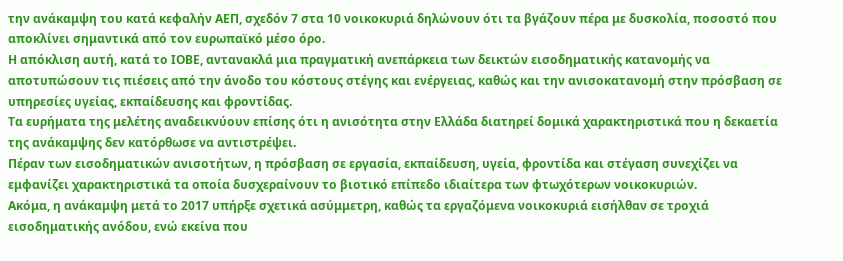την ανάκαμψη του κατά κεφαλήν ΑΕΠ, σχεδόν 7 στα 10 νοικοκυριά δηλώνουν ότι τα βγάζουν πέρα με δυσκολία, ποσοστό που αποκλίνει σημαντικά από τον ευρωπαϊκό μέσο όρο.
Η απόκλιση αυτή, κατά το ΙΟΒΕ, αντανακλά μια πραγματική ανεπάρκεια των δεικτών εισοδηματικής κατανομής να αποτυπώσουν τις πιέσεις από την άνοδο του κόστους στέγης και ενέργειας, καθώς και την ανισοκατανομή στην πρόσβαση σε υπηρεσίες υγείας, εκπαίδευσης και φροντίδας.
Τα ευρήματα της μελέτης αναδεικνύουν επίσης ότι η ανισότητα στην Ελλάδα διατηρεί δομικά χαρακτηριστικά που η δεκαετία της ανάκαμψης δεν κατόρθωσε να αντιστρέψει.
Πέραν των εισοδηματικών ανισοτήτων, η πρόσβαση σε εργασία, εκπαίδευση, υγεία, φροντίδα και στέγαση συνεχίζει να εμφανίζει χαρακτηριστικά τα οποία δυσχεραίνουν το βιοτικό επίπεδο ιδιαίτερα των φτωχότερων νοικοκυριών.
Ακόμα, η ανάκαμψη μετά το 2017 υπήρξε σχετικά ασύμμετρη, καθώς τα εργαζόμενα νοικοκυριά εισήλθαν σε τροχιά εισοδηματικής ανόδου, ενώ εκείνα που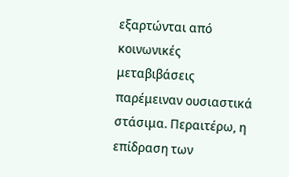εξαρτώνται από κοινωνικές μεταβιβάσεις παρέμειναν ουσιαστικά στάσιμα. Περαιτέρω, η επίδραση των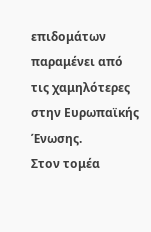επιδομάτων παραμένει από τις χαμηλότερες στην Ευρωπαϊκής Ένωσης.
Στον τομέα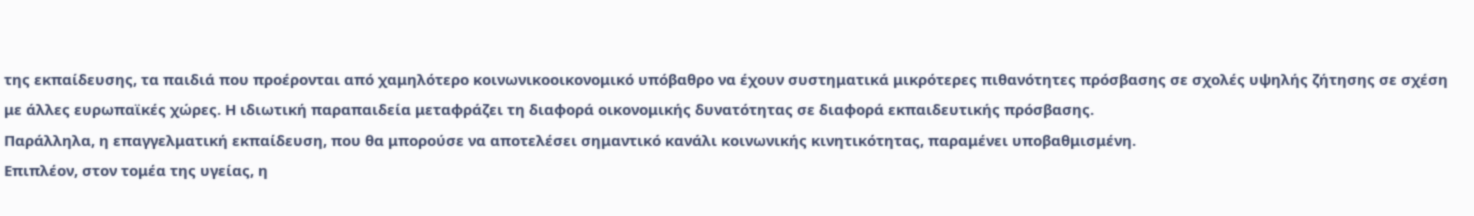της εκπαίδευσης, τα παιδιά που προέρονται από χαμηλότερο κοινωνικοοικονομικό υπόβαθρο να έχουν συστηματικά μικρότερες πιθανότητες πρόσβασης σε σχολές υψηλής ζήτησης σε σχέση με άλλες ευρωπαϊκές χώρες. Η ιδιωτική παραπαιδεία μεταφράζει τη διαφορά οικονομικής δυνατότητας σε διαφορά εκπαιδευτικής πρόσβασης.
Παράλληλα, η επαγγελματική εκπαίδευση, που θα μπορούσε να αποτελέσει σημαντικό κανάλι κοινωνικής κινητικότητας, παραμένει υποβαθμισμένη.
Επιπλέον, στον τομέα της υγείας, η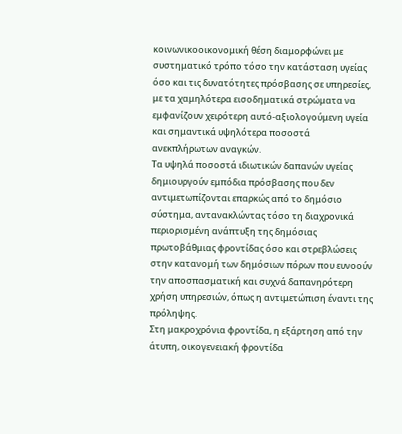κοινωνικοοικονομική θέση διαμορφώνει με συστηματικό τρόπο τόσο την κατάσταση υγείας όσο και τις δυνατότητες πρόσβασης σε υπηρεσίες, με τα χαμηλότερα εισοδηματικά στρώματα να εμφανίζουν χειρότερη αυτό-αξιολογούμενη υγεία και σημαντικά υψηλότερα ποσοστά ανεκπλήρωτων αναγκών.
Τα υψηλά ποσοστά ιδιωτικών δαπανών υγείας δημιουργούν εμπόδια πρόσβασης που δεν αντιμετωπίζονται επαρκώς από το δημόσιο σύστημα, αντανακλώντας τόσο τη διαχρονικά περιορισμένη ανάπτυξη της δημόσιας πρωτοβάθμιας φροντίδας όσο και στρεβλώσεις στην κατανομή των δημόσιων πόρων που ευνοούν την αποσπασματική και συχνά δαπανηρότερη χρήση υπηρεσιών, όπως η αντιμετώπιση έναντι της πρόληψης.
Στη μακροχρόνια φροντίδα, η εξάρτηση από την άτυπη, οικογενειακή φροντίδα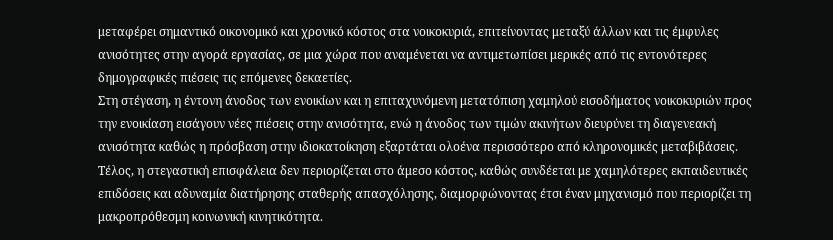μεταφέρει σημαντικό οικονομικό και χρονικό κόστος στα νοικοκυριά, επιτείνοντας μεταξύ άλλων και τις έμφυλες ανισότητες στην αγορά εργασίας, σε μια χώρα που αναμένεται να αντιμετωπίσει μερικές από τις εντονότερες δημογραφικές πιέσεις τις επόμενες δεκαετίες.
Στη στέγαση, η έντονη άνοδος των ενοικίων και η επιταχυνόμενη μετατόπιση χαμηλού εισοδήματος νοικοκυριών προς την ενοικίαση εισάγουν νέες πιέσεις στην ανισότητα, ενώ η άνοδος των τιμών ακινήτων διευρύνει τη διαγενεακή ανισότητα καθώς η πρόσβαση στην ιδιοκατοίκηση εξαρτάται ολοένα περισσότερο από κληρονομικές μεταβιβάσεις.
Τέλος, η στεγαστική επισφάλεια δεν περιορίζεται στο άμεσο κόστος, καθώς συνδέεται με χαμηλότερες εκπαιδευτικές επιδόσεις και αδυναμία διατήρησης σταθερής απασχόλησης, διαμορφώνοντας έτσι έναν μηχανισμό που περιορίζει τη μακροπρόθεσμη κοινωνική κινητικότητα.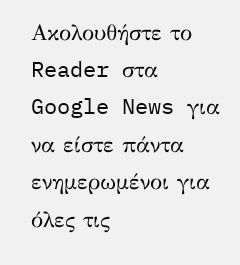Ακολουθήστε το Reader στα Google News για να είστε πάντα ενημερωμένοι για όλες τις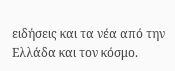ειδήσεις και τα νέα από την Ελλάδα και τον κόσμο.